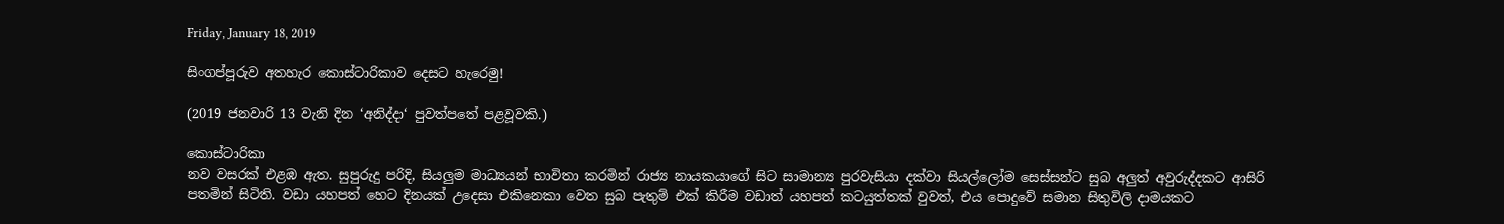Friday, January 18, 2019

සිංගප්පූරුව අතහැර කොස්ටාරිකාව දෙසට හැරෙමු!

(2019 ජනවාරි 13 වැනි දින ‘අනිද්දා‘ පුවත්පතේ පළවූවකි.)

කොස්ටාරිකා
නව වසරක් එළඹ ඇත. සුපුරුදු පරිදි, සියලුම මාධ්‍යයන් භාවිතා කරමින් රාජ්‍ය නායකයාගේ සිට සාමාන්‍ය පුරවැසියා දක්වා සියල්ලෝම සෙස්සන්ට සුබ අලුත් අවුරුද්දකට ආසිරි පතමින් සිටිති. වඩා යහපත් හෙට දිනයක් උදෙසා එකිනෙකා වෙත සුබ පැතුම් එක් කිරීම වඩාත් යහපත් කටයුත්තක් වුවත්, එය පොදුවේ සමාන සිතුවිලි දාමයකට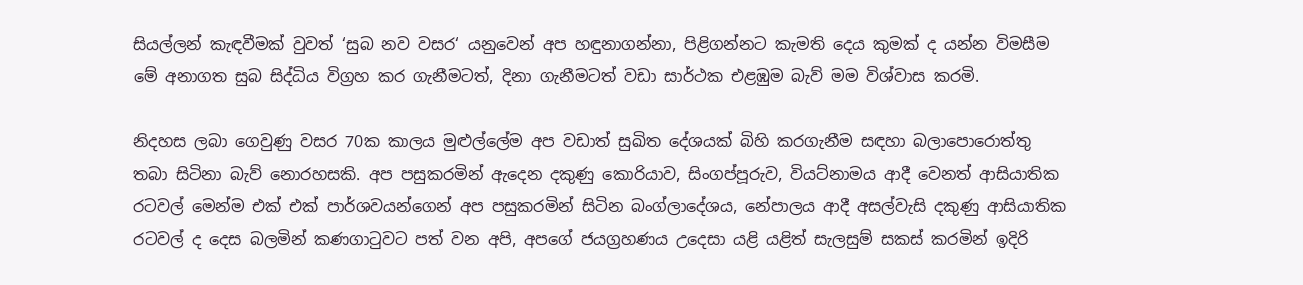සියල්ලන් කැඳවීමක් වුවත් ‘සුබ නව වසර‘ යනුවෙන් අප හඳුනාගන්නා, පිළිගන්නට කැමති දෙය කුමක් ද යන්න විමසීම මේ අනාගත සුබ සිද්ධිය විග්‍රහ කර ගැනීමටත්, දිනා ගැනීමටත් වඩා සාර්ථක එළඹුම බැව් මම විශ්වාස කරමි.

නිදහස ලබා ගෙවුණු වසර 70ක කාලය මුළුල්ලේම අප වඩාත් සුඛිත දේශයක් බිහි කරගැනීම සඳහා බලාපොරොත්තු තබා සිටිනා බැව් නොරහසකි. අප පසුකරමින් ඇදෙන දකුණු කොරියාව, සිංගප්පූරුව, වියට්නාමය ආදී වෙනත් ආසියාතික රටවල් මෙන්ම එක් එක් පාර්ශවයන්ගෙන් අප පසුකරමින් සිටින බංග්ලාදේශය, නේපාලය ආදී අසල්වැසි දකුණු ආසියාතික රටවල් ද දෙස බලමින් කණගාටුවට පත් වන අපි, අපගේ ජයග්‍රහණය උදෙසා යළි යළිත් සැලසුම් සකස් කරමින් ඉදිරි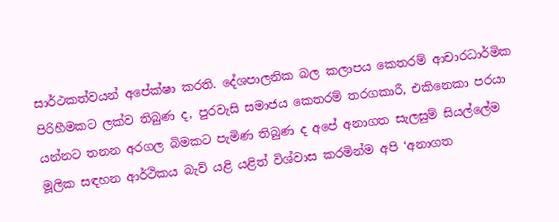සාර්ථකත්වයන් අපේක්ෂා කරති. දේශපාලනික බල කලාපය කෙතරම් ආචාරධාර්මික පිරිහීමකට ලක්ව තිබුණ ද, පුරවැසි සමාජය කෙතරම් තරගකාරී, එකිනෙකා පරයා යන්නට තනන අරගල බිමකට පැමිණ තිබුණ ද අපේ අනාගත සැලසුම් සියල්ලේම මූලික සඳහන ආර්ථිකය බැව් යළි යළිත් විශ්වාස කරමින්ම අපි ‘අනාගත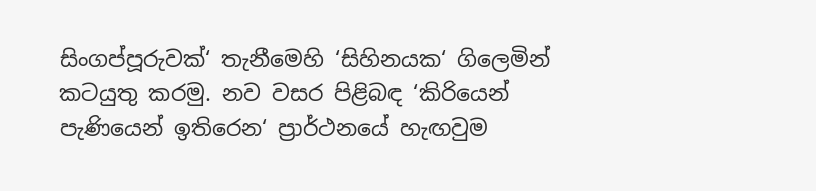සිංගප්පූරුවක්‘ තැනීමෙහි ‘සිහිනයක‘ ගිලෙමින් කටයුතු කරමු. නව වසර පිළිබඳ ‘කිරියෙන් පැණියෙන් ඉතිරෙන‘ ප්‍රාර්ථනයේ හැඟවුම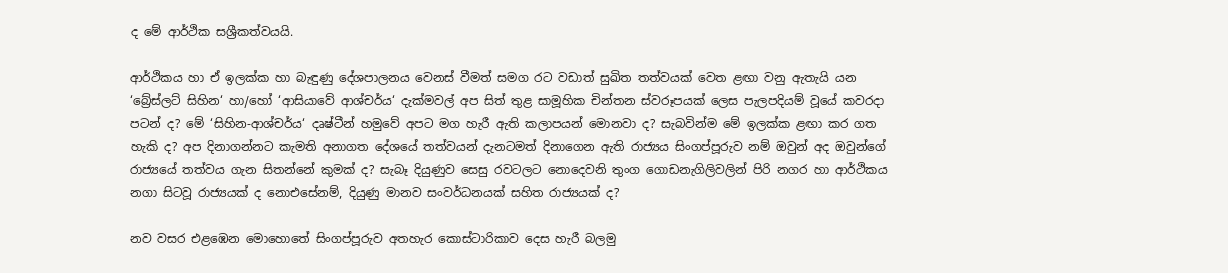ද මේ ආර්ථික සශ්‍රීකත්වයයි.

ආර්ථිකය හා ඒ ඉලක්ක හා බැඳුණු දේශපාලනය වෙනස් වීමත් සමග රට වඩාත් සුඛිත තත්වයක් වෙත ළඟා වනු ඇතැයි යන ‘බ්‍රේස්ලට් සිහින‘ හා/හෝ ‘ආසියාවේ ආශ්චර්ය‘ දැක්මවල් අප සිත් තුළ සාමූහික චින්තන ස්වරූපයක් ලෙස පැලපදියම් වූයේ කවරදා පටන් ද? මේ ‘සිහින-ආශ්චර්ය‘ දෘෂ්ටීන් හමුවේ අපට මග හැරී ඇති කලාපයන් මොනවා ද? සැබවින්ම මේ ඉලක්ක ළඟා කර ගත හැකි ද? අප දිනාගන්නට කැමති අනාගත දේශයේ තත්වයන් දැනටමත් දිනාගෙන ඇති රාජ්‍යය සිංගප්පූරුව නම් ඔවුන් අද ඔවුන්ගේ රාජ්‍යයේ තත්වය ගැන සිතන්නේ කුමක් ද? සැබෑ දියුණුව සෙසු රවටලට නොදෙවනි තුංග ගොඩනැගිලිවලින් පිරි නගර හා ආර්ථිකය නගා සිටවූ රාජ්‍යයක් ද නොඑසේනම්, දියුණු මානව සංවර්ධනයක් සහිත රාජ්‍යයක් ද?

නව වසර එළඹෙන මොහොතේ සිංගප්පූරුව අතහැර කොස්ටාරිකාව දෙස හැරී බලමු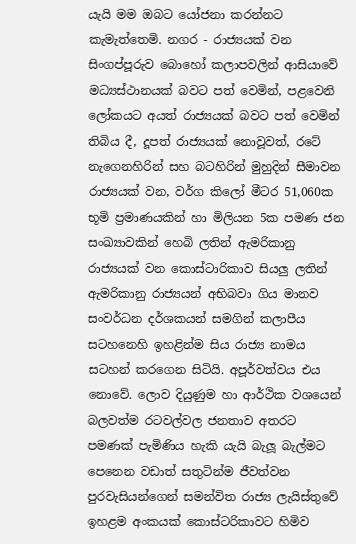යැයි මම ඔබට යෝජනා කරන්නට කැමැත්තෙමි. නගර - රාජ්‍යයක් වන සිංගප්පූරුව බොහෝ කලාපවලින් ආසියාවේ මධ්‍යස්ථානයක් බවට පත් වෙමින්, පළවෙනි ලෝකයට අයත් රාජ්‍යයක් බවට පත් වෙමින් තිබිය දී, දූපත් රාජ්‍යයක් නොවූවත්, රටේ නැගෙනහිරින් සහ බටහිරින් මුහුදින් සීමාවන රාජ්‍යයක් වන, වර්ග කිලෝ මීටර 51,060ක භූමි ප්‍රමාණයකින් හා මිලියන 5ක පමණ ජන සංඛ්‍යාවකින් හෙබි ලතින් ඇමරිකානු රාජ්‍යයක් වන කොස්ටාරිකාව සියලු ලතින් ඇමරිකානු රාජ්‍යයන් අභිබවා ගිය මානව සංවර්ධන දර්ශකයන් සමගින් කලාපීය සටහනෙහි ඉහළින්ම සිය රාජ්‍ය නාමය සටහන් කරගෙන සිටියි. අපූර්වත්වය එය නොවේ. ලොව දියුණුම හා ආර්ථික වශයෙන් බලවත්ම රටවල්වල ජනතාව අතරට පමණක් පැමිණිය හැකි යැයි බැලූ බැල්මට පෙනෙන වඩාත් සතුටින්ම ජීවත්වන පුරවැසියන්ගෙන් සමන්විත රාජ්‍ය ලැයිස්තුවේ ඉහළම අංකයක් කොස්ටරිකාවට හිමිව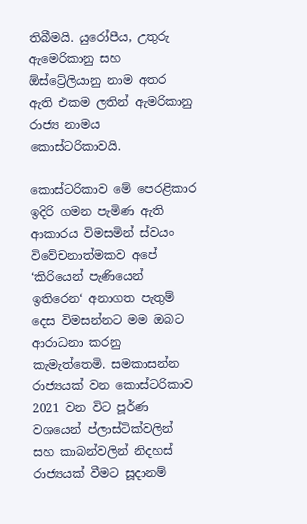තිබීමයි. යුරෝපීය, උතුරු ඇමෙරිකානු සහ ඕස්ට්‍රේලියානු නාම අතර ඇති එකම ලතින් ඇමරිකානු රාජ්‍ය නාමය කොස්ටරිකාවයි.

කොස්ටරිකාව මේ පෙරළිකාර ඉදිරි ගමන පැමිණ ඇති ආකාරය විමසමින් ස්වයං විවේචනාත්මකව අපේ ‘කිරියෙන් පැණියෙන් ඉතිරෙන‘ අනාගත පැතුම් දෙස විමසන්නට මම ඔබට ආරාධනා කරනු කැමැත්තෙමි. සමකාසන්න රාජ්‍යයක් වන කොස්ටරිකාව 2021 වන විට පූර්ණ වශයෙන් ප්ලාස්ටික්වලින් සහ කාබන්වලින් නිදහස් රාජ්‍යයක් වීමට සූදානම්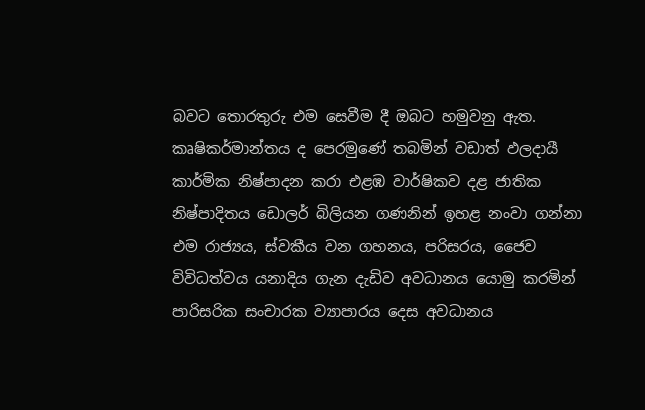බවට තොරතුරු එම සෙවීම දී ඔබට හමුවනු ඇත. කෘෂිකර්මාන්තය ද පෙරමුණේ තබමින් වඩාත් ඵලදායී කාර්මික නිෂ්පාදන කරා එළඹ වාර්ෂිකව දළ ජාතික නිෂ්පාදිතය ඩොලර් බිලියන ගණනින් ඉහළ නංවා ගන්නා එම රාජ්‍යය, ස්වකීය වන ගහනය, පරිසරය, ජෛව විවිධත්වය යනාදිය ගැන දැඩිව අවධානය යොමු කරමින් පාරිසරික සංචාරක ව්‍යාපාරය දෙස අවධානය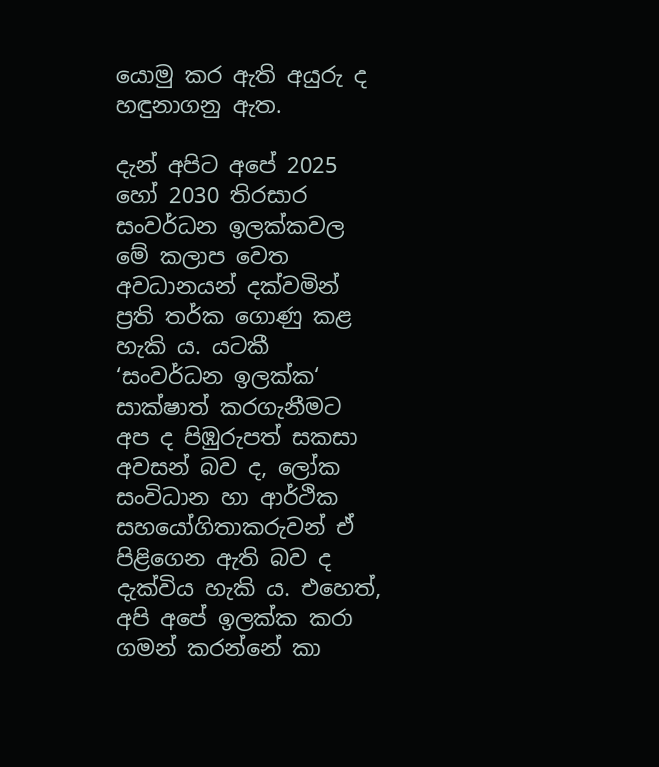යොමු කර ඇති අයුරු ද හඳුනාගනු ඇත.

දැන් අපිට අපේ 2025 හෝ 2030 තිරසාර සංවර්ධන ඉලක්කවල මේ කලාප වෙත අවධානයන් දක්වමින් ප්‍රති තර්ක ගොණු කළ හැකි ය. යටකී ‘සංවර්ධන ඉලක්ක‘ සාක්ෂාත් කරගැනීමට අප ද පිඹුරුපත් සකසා අවසන් බව ද, ලෝක සංවිධාන හා ආර්ථික සහයෝගිතාකරුවන් ඒ පිළිගෙන ඇති බව ද දැක්විය හැකි ය. එහෙත්, අපි අපේ ඉලක්ක කරා ගමන් කරන්නේ කා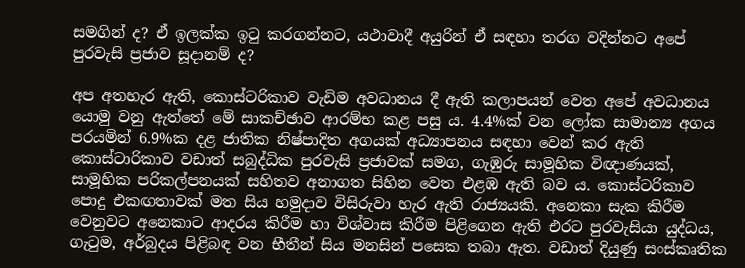සමගින් ද? ඒ ඉලක්ක ඉටු කරගන්නට, යථාවාදී අයුරින් ඒ සඳහා තරග වදින්නට අපේ පුරවැසි ප්‍රජාව සූදානම් ද?

අප අතහැර ඇති, කොස්ටරිකාව වැඩිම අවධානය දී ඇති කලාපයන් වෙත අපේ අවධානය යොමු වනු ඇත්තේ මේ සාකච්ඡාව ආරම්භ කළ පසු ය. 4.4%ක් වන ලෝක සාමාන්‍ය අගය පරයමින් 6.9%ක දළ ජාතික නිෂ්පාදිත අගයක් අධ්‍යාපනය සඳහා වෙන් කර ඇති කොස්ටාරිකාව වඩාත් සබුද්ධික පුරවැසි ප්‍රජාවක් සමග, ගැඹුරු සාමූහික විඥාණයක්, සාමූහික පරිකල්පනයක් සහිතව අනාගත සිහින වෙත එළඹ ඇති බව ය. කොස්ටරිකාව පොදු එකඟතාවක් මත සිය හමුදාව විසිරුවා හැර ඇති රාජ්‍යයකි. අනෙකා සැක කිරීම වෙනුවට අනෙකාට ආදරය කිරීම හා විශ්වාස කිරීම පිළිගෙන ඇති එරට පුරවැසියා යුද්ධය, ගැටුම, අර්බුදය පිළිබඳ වන භීතීන් සිය මනසින් පසෙක තබා ඇත. වඩාත් දියුණු සංස්කෘතික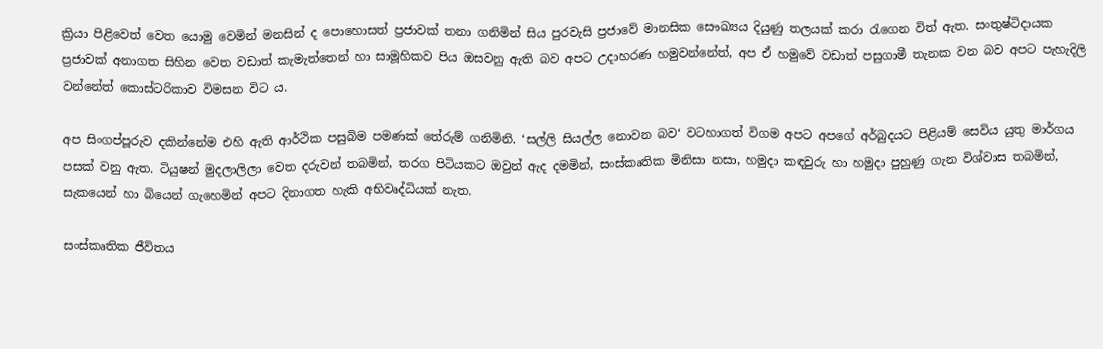ක්‍රියා පිළිවෙත් වෙත යොමු වෙමින් මනසින් ද පොහොසත් ප්‍රජාවක් තනා ගනිමින් සිය පුරවැසි ප්‍රජාවේ මානසික සෞඛ්‍යය දියුණු තලයක් කරා රැගෙන විත් ඇත. සංතුෂ්ටිදායක ප්‍රජාවක් අනාගත සිහින වෙත වඩාත් කැමැත්තෙන් හා සාමූහිකව පිය ඔසවනු ඇති බව අපට උදාහරණ හමුවන්නේත්, අප ඒ හමුවේ වඩාත් පසුගාමී තැනක වන බව අපට පැහැදිලි වන්නේත් කොස්ටරිකාව විමසන විට ය.

අප සිංගප්පූරුව දකින්නේම එහි ඇති ආර්ථික පසුබිම පමණක් තේරුම් ගනිමිනි. ‘සල්ලි සියල්ල නොවන බව‘ වටහාගත් විගම අපට අපගේ අර්බුදයට පිළියම් සෙවිය යුතු මාර්ගය පසක් වනු ඇත. ටියුෂන් මුදලාලිලා වෙත දරුවන් තබමින්, තරග පිටියකට ඔවුන් ඇද දමමින්, සංස්කෘතික මිනිසා නසා, හමුදා කඳවුරු හා හමුදා පුහුණු ගැන විශ්වාස තබමින්, සැකයෙන් හා බියෙන් ගැහෙමින් අපට දිනාගත හැකි අභිවෘද්ධියක් නැත.

සංස්කෘතික ජීවිතය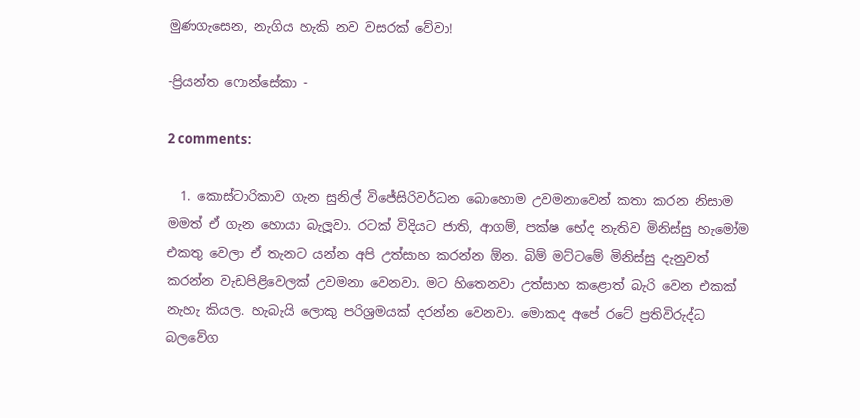මුණගැසෙන, නැගිය හැකි නව වසරක් වේවා!

-ප්‍රියන්ත ෆොන්සේකා -

2 comments:

  1. කොස්ටාරිකාව ගැන සුනිල් විජේසිරිවර්ධන බොහොම උවමනාවෙන් කතා කරන නිසාම මමත් ඒ ගැන හොයා බැලූවා. රටක් විදියට ජාති, ආගම්, පක්ෂ භේද නැතිව මිනිස්සු හැමෝම එකතු වෙලා ඒ තැනට යන්න අපි උත්සාහ කරන්න ඕන. බිම් මට්ටමේ මිනිස්සු දැනුවත් කරන්න වැඩපිළිවෙලක් උවමනා වෙනවා. මට හිතෙනවා උත්සාහ කළොත් බැරි වෙන එකක් නැහැ කියල. හැබැයි ලොකු පරිශ්‍රමයක් දරන්න වෙනවා. මොකද අපේ රටේ ප්‍රතිවිරුද්ධ බලවේග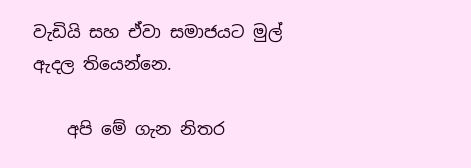වැඩියි සහ ඒවා සමාජයට මුල් ඇදල තියෙන්නෙ.

    අපි මේ ගැන නිතර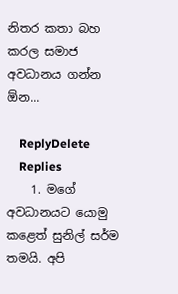නිතර කතා බහ කරල සමාජ අවධානය ගන්න ඕන...

    ReplyDelete
    Replies
    1. මගේ අවධානයට යොමු කළෙත් සුනිල් සර්ම තමයි. අපි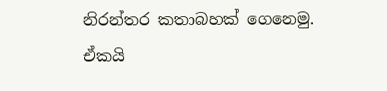නිරන්තර කතාබහක් ගෙනෙමු. ඒකයි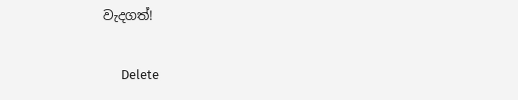වැදගත්!

      Delete